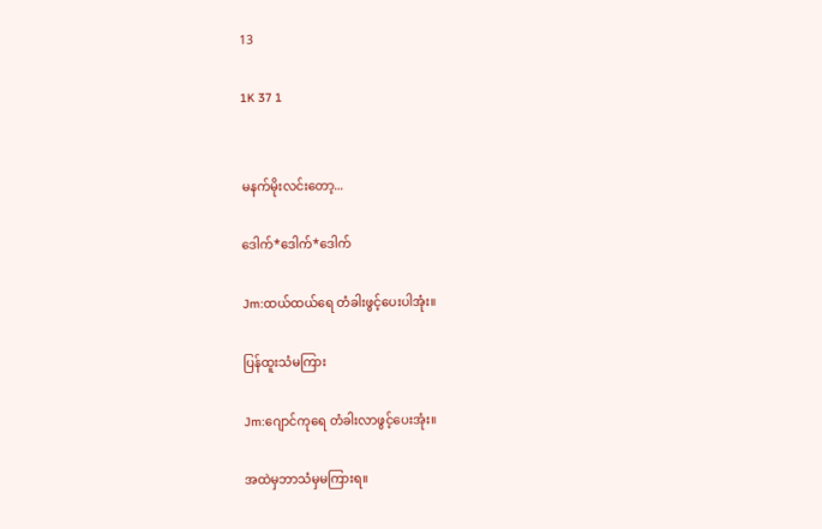13

1K 37 1


မနက်မိုးလင်းတော့...

ဒေါက်*ဒေါက်*ဒေါက်

Jm:ထယ်ထယ်ရေ တံခါးဖွင့်ပေးပါအုံး။

ပြန်ထူးသံမကြား

Jm:ဂျောင်ကုရေ တံခါးလာဖွင့်ပေးအုံး။

အထဲမှဘာသံမှမကြားရ။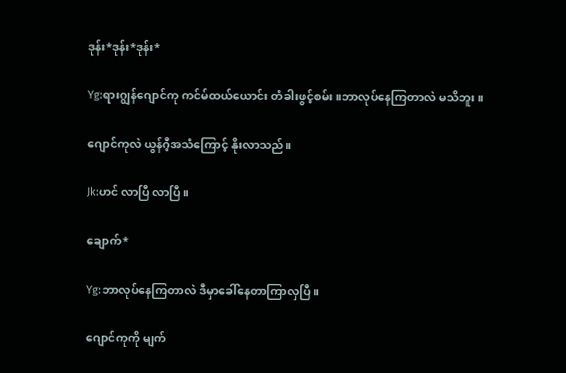ဒုန်း*ဒုန်း*ဒုန်း*

Yg:ရားဂျွန်ဂျောင်ကု ကင်မ်ထယ်ယောင်း တံခါးဖွင့်စမ်း။ဘာလုပ်နေကြတာလဲ မသိဘူး။

ဂျောင်ကုလဲ ယွန်ဂီ့အသံကြောင့် နိုးလာသည်။

Jk:ဟင် လာပြီ လာပြီ။

ချောက်*

Yg:ဘာလုပ်နေကြတာလဲ ဒီမှာခေါ်နေတာကြာလှပြီ။

ဂျောင်ကုကို မျက်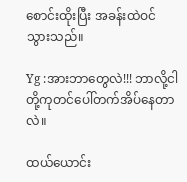စောင်းထိုးပြီး အခန်းထဲဝင်သွားသည်။

Yg :အားဘာတွေလဲ!!! ဘာလို့ငါတို့ကုတင်ပေါ်တက်အိပ်နေတာလဲ။

ထယ်ယောင်း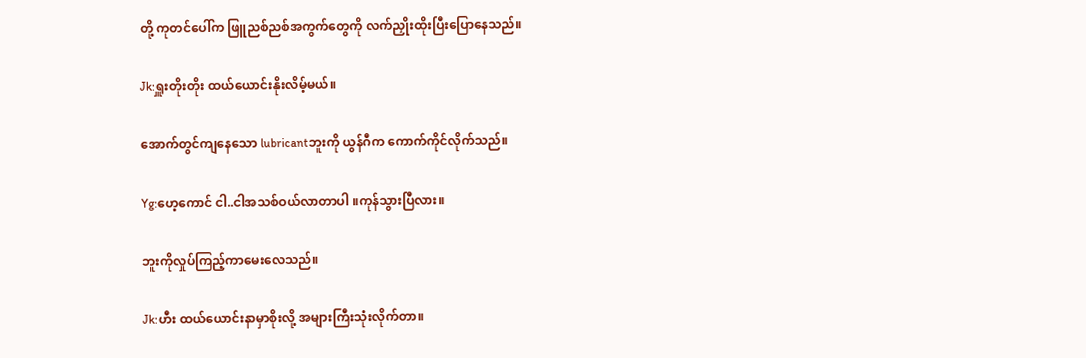တို့ ကုတင်ပေါ်က ဖြူညစ်ညစ်အကွက်တွေကို လက်ညှိုးထိုးပြီးပြောနေသည်။

Jk:ရှူးတိုးတိုး ထယ်ယောင်းနိုးလိမ့်မယ်။

အောက်တွင်ကျနေသော lubricantဘူးကို ယွန်ဂီက ကောက်ကိုင်လိုက်သည်။

Yg:ဟေ့ကောင် ငါ..ငါအသစ်ဝယ်လာတာပါ ။ကုန်သွားပြီလား။

ဘူးကိုလှုပ်ကြည့်ကာမေးလေသည်။

Jk:ဟီး ထယ်ယောင်းနာမှာစိုးလို့ အများကြီးသုံးလိုက်တာ။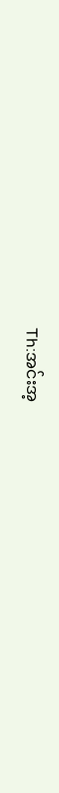Th:အင်းအ့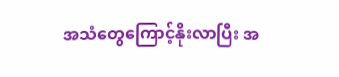အသံတွေကြောင့်နိုးလာပြီး အ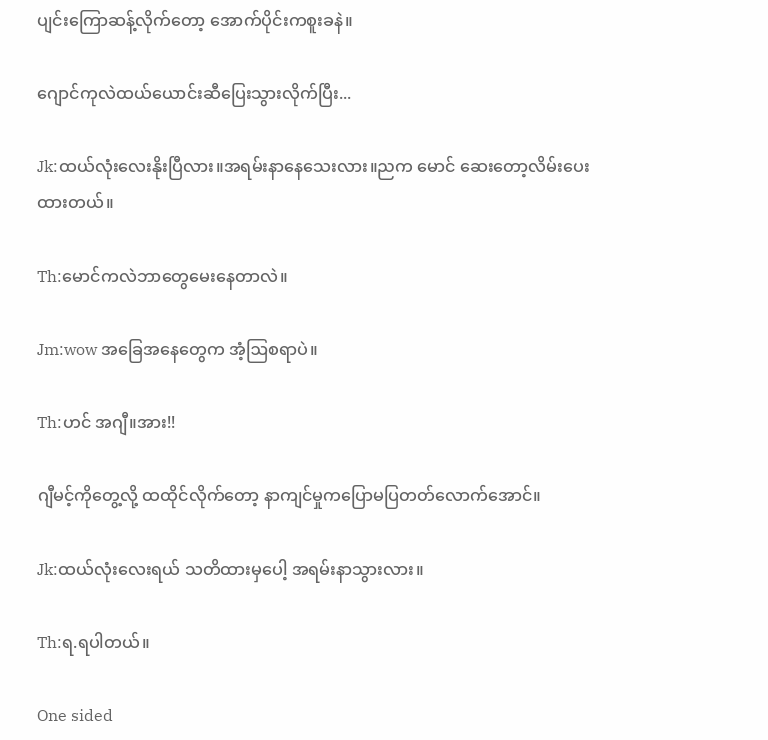ပျင်းကြောဆန့်လိုက်တော့ အောက်ပိုင်းကစူးခနဲ။

ဂျောင်ကုလဲထယ်ယောင်းဆီပြေးသွားလိုက်ပြီး...

Jk:ထယ်လုံးလေးနိုးပြီလား။အရမ်းနာနေသေးလား။ညက မောင် ဆေးတော့လိမ်းပေးထားတယ်။

Th:မောင်ကလဲဘာတွေမေးနေတာလဲ။

Jm:wow အခြေအနေတွေက အံ့ဩစရာပဲ။

Th:ဟင် အဂျီ။အား!!

ဂျီမင့်ကိုတွေ့လို့ ထထိုင်လိုက်တော့ နာကျင်မှုကပြောမပြတတ်လောက်အောင်။

Jk:ထယ်လုံးလေးရယ် သတိထားမှပေါ့ အရမ်းနာသွားလား။

Th:ရ.ရပါတယ်။

One sided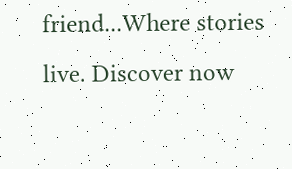friend...Where stories live. Discover now